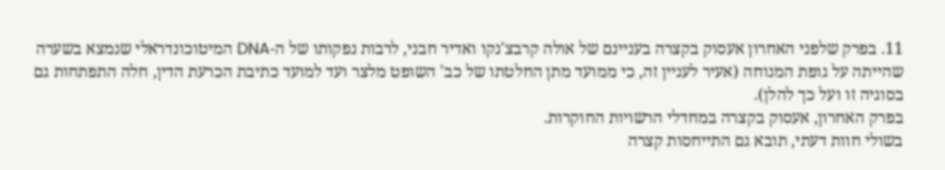11. בפרק שלפני האחרון אעסוק בקצרה בעניינם של אולה קרבצ'נקו ואדיר חבני, לרבות נפקותו של ה-DNA המיטוכונדראלי שנמצא בשערה שהייתה על גופת המנוחה (אעיר לעניין זה, כי ממועד מתן החלטתו של כב' השופט מלצר ועד למועד כתיבת הכרעת הדין, חלה התפתחות גם בסוגיה זו ועל כך להלן).
בפרק האחרון, אעסוק בקצרה במחדלי הרשויות החוקרות.
בשולי חוות דעתי, תובא גם התייחסות קצרה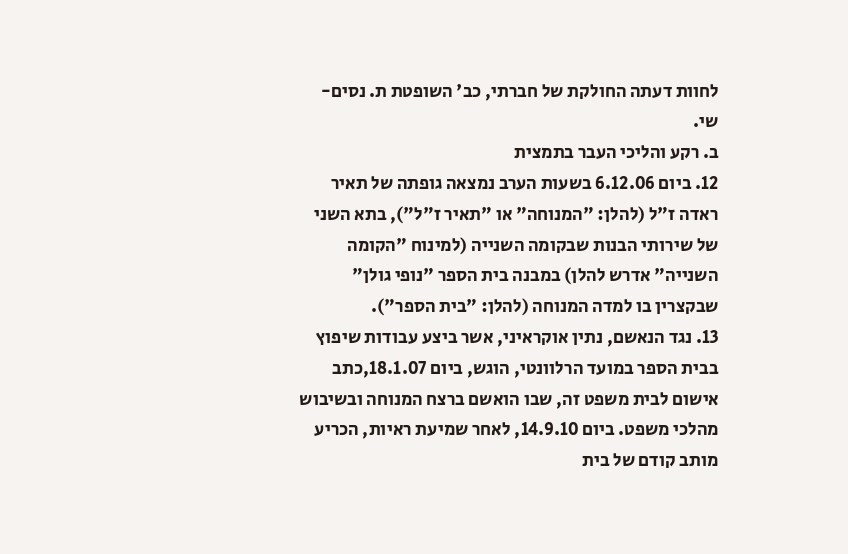לחוות דעתה החולקת של חברתי, כב' השופטת ת. נסים-שי.
ב. רקע והליכי העבר בתמצית
12. ביום 6.12.06 בשעות הערב נמצאה גופתה של תאיר ראדה ז"ל (להלן: "המנוחה" או "תאיר ז"ל"), בתא השני של שירותי הבנות שבקומה השנייה (למינוח "הקומה השנייה" אדרש להלן) במבנה בית הספר "נופי גולן" שבקצרין בו למדה המנוחה (להלן: "בית הספר").
13. נגד הנאשם, נתין אוקראיני, אשר ביצע עבודות שיפוץ בבית הספר במועד הרלוונטי, הוגש, ביום 18.1.07,כתב אישום לבית משפט זה, שבו הואשם ברצח המנוחה ובשיבוש מהלכי משפט. ביום 14.9.10, לאחר שמיעת ראיות, הכריע מותב קודם של בית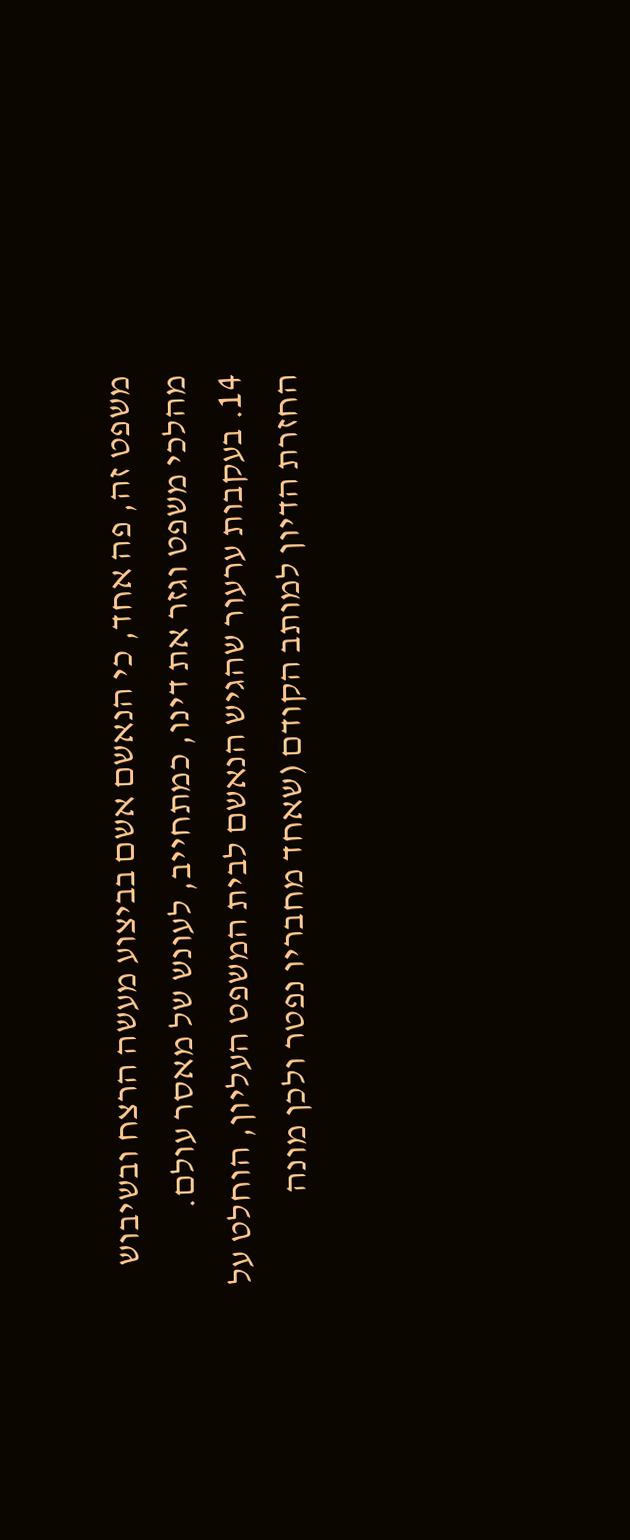משפט זה, פה אחד, כי הנאשם אשם בביצוע מעשה הרצח ובשיבוש מהלכי משפט וגזר את דינו, כמתחייב, לעונש של מאסר עולם.
14. בעקבות ערעור שהגיש הנאשם לבית המשפט העליון, הוחלט על החזרת הדיון למותב הקודם (שאחד מחבריו נפטר ולכן מונה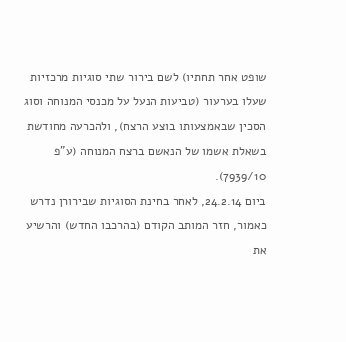שופט אחר תחתיו) לשם בירור שתי סוגיות מרכזיות שעלו בערעור (טביעות הנעל על מכנסי המנוחה וסוג הסכין שבאמצעותו בוצע הרצח), ולהכרעה מחודשת בשאלת אשמו של הנאשם ברצח המנוחה (ע"פ 7939/10).
ביום 24.2.14, לאחר בחינת הסוגיות שבירורן נדרש כאמור, חזר המותב הקודם (בהרכבו החדש) והרשיע את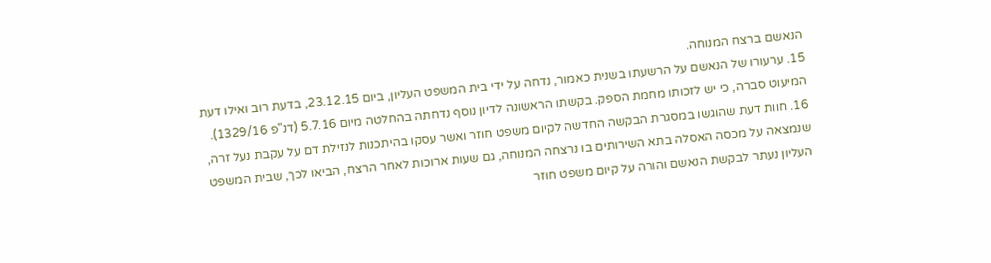הנאשם ברצח המנוחה.
15. ערעורו של הנאשם על הרשעתו בשנית כאמור, נדחה על ידי בית המשפט העליון, ביום 23.12.15, בדעת רוב ואילו דעת המיעוט סברה, כי יש לזכותו מחמת הספק. בקשתו הראשונה לדיון נוסף נדחתה בהחלטה מיום 5.7.16 (דנ"פ 1329/16).
16. חוות דעת שהוגשו במסגרת הבקשה החדשה לקיום משפט חוזר ואשר עסקו בהיתכנות לנזילת דם על עקבת נעל זרה, שנמצאה על מכסה האסלה בתא השירותים בו נרצחה המנוחה, גם שעות ארוכות לאחר הרצח, הביאו לכך, שבית המשפט העליון נעתר לבקשת הנאשם והורה על קיום משפט חוזר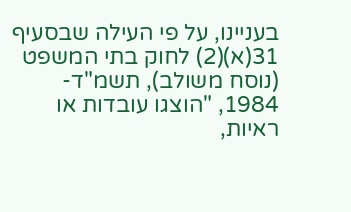בעניינו, על פי העילה שבסעיף 31(א)(2) לחוק בתי המשפט (נוסח משולב), תשמ"ד- 1984, "הוצגו עובדות או ראיות,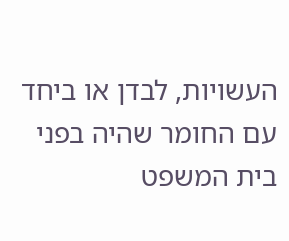העשויות, לבדן או ביחד עם החומר שהיה בפני בית המשפט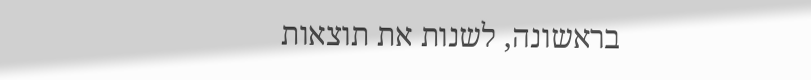בראשונה, לשנות את תוצאות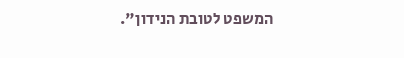המשפט לטובת הנידון".